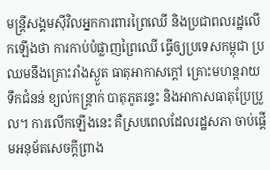មន្ត្រីសង្គមស៊ីវិលអ្នកការពារព្រៃឈើ និងប្រជាពលរដ្ឋលើកឡើងថា ការកាប់បំផ្លាញព្រៃឈើ ធ្វើឲ្យប្រទេសកម្ពុជា ប្រឈមនឹងគ្រោះរាំងស្ងួត ធាតុអាកាសក្ដៅ គ្រោះមហន្តរាយទឹកជំនន់ ខ្យល់កន្ត្រាក់ បាតុភូតរន្ទះ និងអាកាសធាតុប្រែប្រួល។ ការលើកឡើងនេះ គឺស្របពេលដែលរដ្ឋសភា ចាប់ផ្តើមអនុម័តសេចក្ដីព្រាង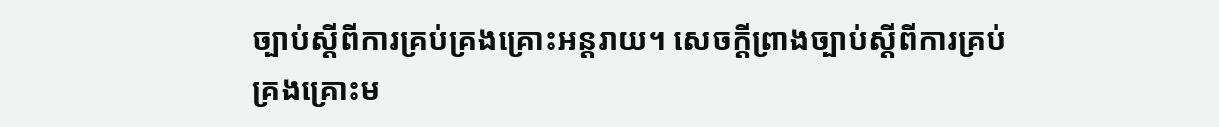ច្បាប់ស្ដីពីការគ្រប់គ្រងគ្រោះអន្តរាយ។ សេចក្ដីព្រាងច្បាប់ស្ដីពីការគ្រប់គ្រងគ្រោះម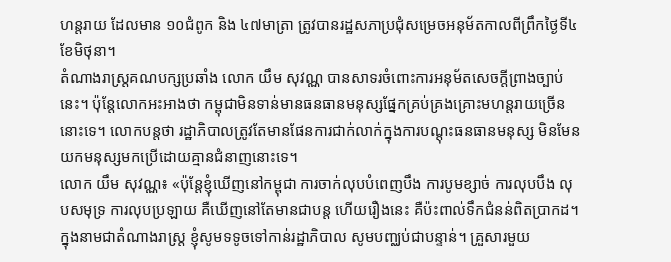ហន្តរាយ ដែលមាន ១០ជំពូក និង ៤៧មាត្រា ត្រូវបានរដ្ឋសភាប្រជុំសម្រេចអនុម័តកាលពីព្រឹកថ្ងៃទី៤ ខែមិថុនា។
តំណាងរាស្ត្រគណបក្សប្រឆាំង លោក យឹម សុវណ្ណ បានសាទរចំពោះការអនុម័តសេចក្ដីព្រាងច្បាប់នេះ។ ប៉ុន្តែលោកអះអាងថា កម្ពុជាមិនទាន់មានធនធានមនុស្សផ្នែកគ្រប់គ្រងគ្រោះមហន្តរាយច្រើននោះទេ។ លោកបន្តថា រដ្ឋាភិបាលត្រូវតែមានផែនការជាក់លាក់ក្នុងការបណ្ដុះធនធានមនុស្ស មិនមែនយកមនុស្សមកប្រើដោយគ្មានជំនាញនោះទេ។
លោក យឹម សុវណ្ណ៖ «ប៉ុន្តែខ្ញុំឃើញនៅកម្ពុជា ការចាក់លុបបំពេញបឹង ការបូមខ្សាច់ ការលុបបឹង លុបសមុទ្រ ការលុបប្រឡាយ គឺឃើញនៅតែមានជាបន្ត ហើយរឿងនេះ គឺប៉ះពាល់ទឹកជំនន់ពិតប្រាកដ។ ក្នុងនាមជាតំណាងរាស្ត្រ ខ្ញុំសូមទទូចទៅកាន់រដ្ឋាភិបាល សូមបញ្ឈប់ជាបន្ទាន់។ គ្រួសារមួយ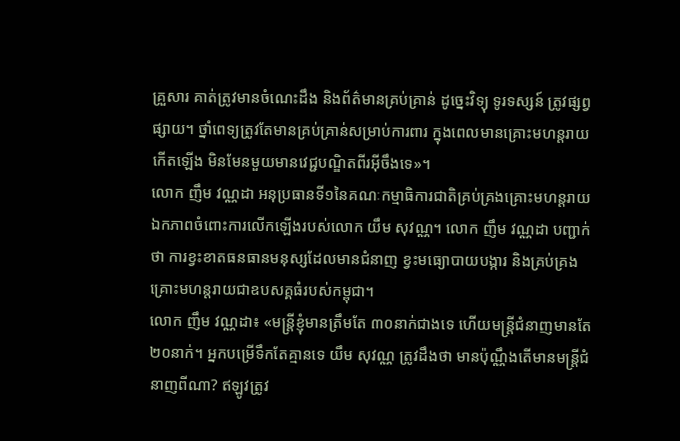គ្រួសារ គាត់ត្រូវមានចំណេះដឹង និងព័ត៌មានគ្រប់គ្រាន់ ដូច្នេះវិទ្យុ ទូរទស្សន៍ ត្រូវផ្សព្វផ្សាយ។ ថ្នាំពេទ្យត្រូវតែមានគ្រប់គ្រាន់សម្រាប់ការពារ ក្នុងពេលមានគ្រោះមហន្តរាយកើតឡើង មិនមែនមួយមានវេជ្ជបណ្ឌិតពីរអ៊ីចឹងទេ»។
លោក ញឹម វណ្ណដា អនុប្រធានទី១នៃគណៈកម្មាធិការជាតិគ្រប់គ្រងគ្រោះមហន្តរាយ ឯកភាពចំពោះការលើកឡើងរបស់លោក យឹម សុវណ្ណ។ លោក ញឹម វណ្ណដា បញ្ជាក់ថា ការខ្វះខាតធនធានមនុស្សដែលមានជំនាញ ខ្វះមធ្យោបាយបង្ការ និងគ្រប់គ្រងគ្រោះមហន្តរាយជាឧបសគ្គធំរបស់កម្ពុជា។
លោក ញឹម វណ្ណដា៖ «មន្ត្រីខ្ញុំមានត្រឹមតែ ៣០នាក់ជាងទេ ហើយមន្ត្រីជំនាញមានតែ ២០នាក់។ អ្នកបម្រើទឹកតែគ្មានទេ យឹម សុវណ្ណ ត្រូវដឹងថា មានប៉ុណ្ណឹងតើមានមន្ត្រីជំនាញពីណា? ឥឡូវត្រូវ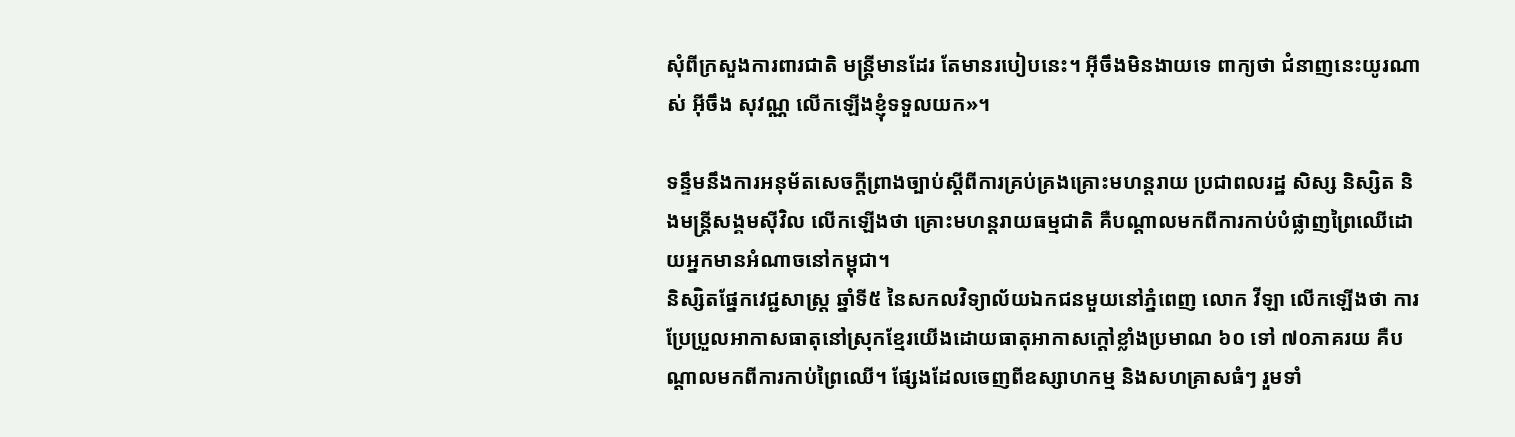សុំពីក្រសួងការពារជាតិ មន្ត្រីមានដែរ តែមានរបៀបនេះ។ អ៊ីចឹងមិនងាយទេ ពាក្យថា ជំនាញនេះយូរណាស់ អ៊ីចឹង សុវណ្ណ លើកឡើងខ្ញុំទទួលយក»។

ទន្ទឹមនឹងការអនុម័តសេចក្ដីព្រាងច្បាប់ស្ដីពីការគ្រប់គ្រងគ្រោះមហន្តរាយ ប្រជាពលរដ្ឋ សិស្ស និស្សិត និងមន្ត្រីសង្គមស៊ីវិល លើកឡើងថា គ្រោះមហន្តរាយធម្មជាតិ គឺបណ្ដាលមកពីការកាប់បំផ្លាញព្រៃឈើដោយអ្នកមានអំណាចនៅកម្ពុជា។
និស្សិតផ្នែកវេជ្ជសាស្ត្រ ឆ្នាំទី៥ នៃសកលវិទ្យាល័យឯកជនមួយនៅភ្នំពេញ លោក វីឡា លើកឡើងថា ការប្រែប្រួលអាកាសធាតុនៅស្រុកខ្មែរយើងដោយធាតុអាកាសក្ដៅខ្លាំងប្រមាណ ៦០ ទៅ ៧០ភាគរយ គឺបណ្ដាលមកពីការកាប់ព្រៃឈើ។ ផ្សែងដែលចេញពីឧស្សាហកម្ម និងសហគ្រាសធំៗ រួមទាំ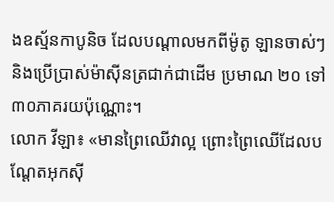ងឧស្ម័នកាបូនិច ដែលបណ្ដាលមកពីម៉ូតូ ឡានចាស់ៗ និងប្រើប្រាស់ម៉ាស៊ីនត្រជាក់ជាដើម ប្រមាណ ២០ ទៅ ៣០ភាគរយប៉ុណ្ណោះ។
លោក វីឡា៖ «មានព្រៃឈើវាល្អ ព្រោះព្រៃឈើដែលបណ្ដែតអុកស៊ី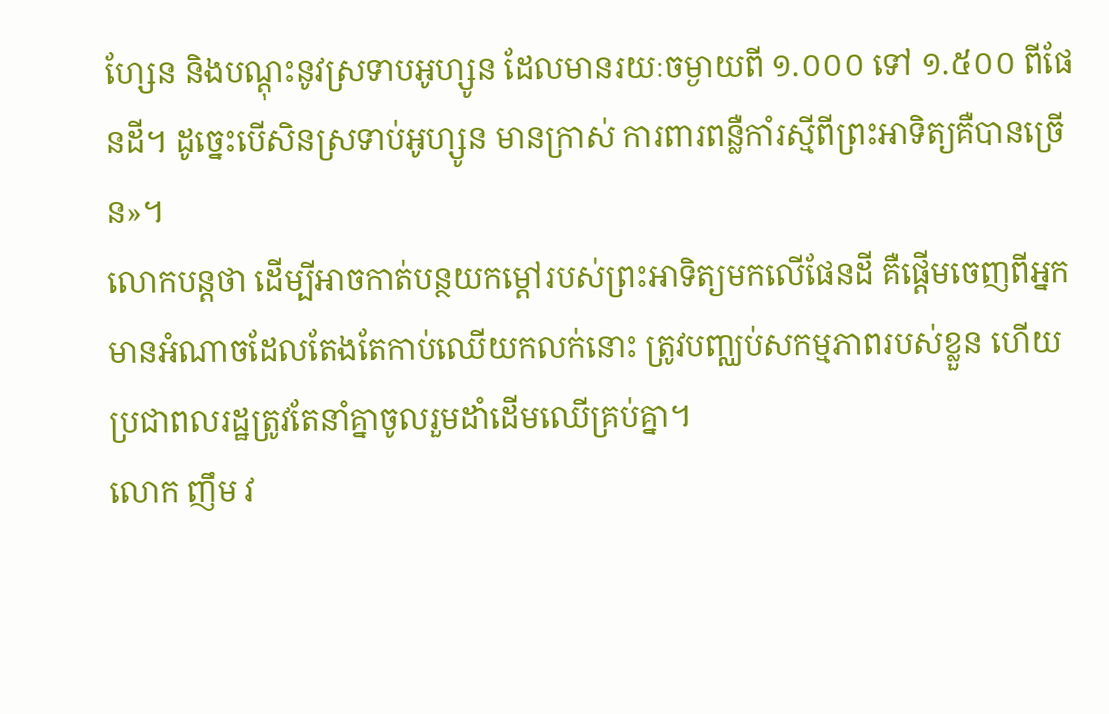ហ្សែន និងបណ្ដុះនូវស្រទាបអូហ្សូន ដែលមានរយៈចម្ងាយពី ១.០០០ ទៅ ១.៥០០ ពីផែនដី។ ដូច្នេះបើសិនស្រទាប់អូហ្សូន មានក្រាស់ ការពារពន្លឺកាំរស្មីពីព្រះអាទិត្យគឺបានច្រើន»។
លោកបន្តថា ដើម្បីអាចកាត់បន្ថយកម្ដៅរបស់ព្រះអាទិត្យមកលើផែនដី គឺផ្តើមចេញពីអ្នកមានអំណាចដែលតែងតែកាប់ឈើយកលក់នោះ ត្រូវបញ្ឈប់សកម្មភាពរបស់ខ្លួន ហើយប្រជាពលរដ្ឋត្រូវតែនាំគ្នាចូលរួមដាំដើមឈើគ្រប់គ្នា។
លោក ញឹម វ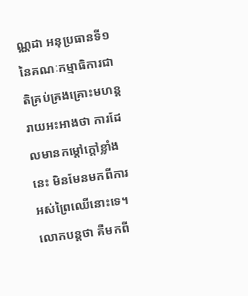ណ្ណដា អនុប្រធានទី១ នៃគណៈកម្មាធិការជាតិគ្រប់គ្រងគ្រោះមហន្តរាយអះអាងថា ការដែលមានកម្ដៅក្ដៅខ្លាំងនេះ មិនមែនមកពីការអស់ព្រៃឈើនោះទេ។ លោកបន្តថា គឺមកពី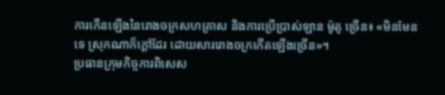ការកើនឡើងនៃរោងចក្រសហគ្រាស និងការប្រើប្រាស់ឡាន ម៉ូតូ ច្រើន៖ «មិនមែនទេ ស្រុកណាក៏ក្ដៅដែរ ដោយសាររោងចក្រកើតឡើងច្រើន»។
ប្រធានក្រុមកិច្ចការពិសេស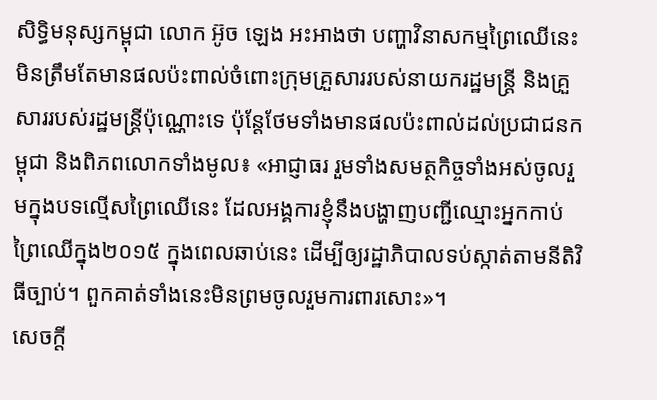សិទ្ធិមនុស្សកម្ពុជា លោក អ៊ូច ឡេង អះអាងថា បញ្ហាវិនាសកម្មព្រៃឈើនេះ មិនត្រឹមតែមានផលប៉ះពាល់ចំពោះក្រុមគ្រួសាររបស់នាយករដ្ឋមន្ត្រី និងគ្រួសាររបស់រដ្ឋមន្ត្រីប៉ុណ្ណោះទេ ប៉ុន្តែថែមទាំងមានផលប៉ះពាល់ដល់ប្រជាជនកម្ពុជា និងពិភពលោកទាំងមូល៖ «អាជ្ញាធរ រួមទាំងសមត្ថកិច្ចទាំងអស់ចូលរួមក្នុងបទល្មើសព្រៃឈើនេះ ដែលអង្គការខ្ញុំនឹងបង្ហាញបញ្ជីឈ្មោះអ្នកកាប់ព្រៃឈើក្នុង២០១៥ ក្នុងពេលឆាប់នេះ ដើម្បីឲ្យរដ្ឋាភិបាលទប់ស្កាត់តាមនីតិវិធីច្បាប់។ ពួកគាត់ទាំងនេះមិនព្រមចូលរួមការពារសោះ»។
សេចក្ដី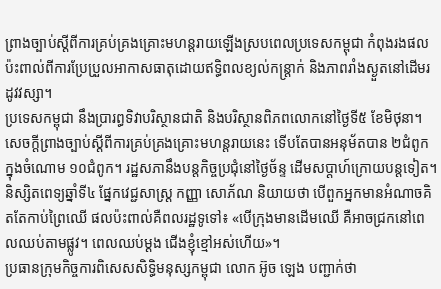ព្រាងច្បាប់ស្ដីពីការគ្រប់គ្រងគ្រោះមហន្តរាយឡើងស្របពេលប្រទេសកម្ពុជា កំពុងរងផលប៉ះពាល់ពីការប្រែប្រួលអាកាសធាតុដោយឥទ្ធិពលខ្យល់កន្ត្រាក់ និងភាពរាំងស្ងួតនៅដើមរដូវវស្សា។
ប្រទេសកម្ពុជា នឹងប្រារព្ធទិវាបរិស្ថានជាតិ និងបរិស្ថានពិភពលោកនៅថ្ងៃទី៥ ខែមិថុនា។ សេចក្ដីព្រាងច្បាប់ស្ដីពីការគ្រប់គ្រងគ្រោះមហន្តរាយនេះ ទើបតែបានអនុម័តបាន ២ជំពូក ក្នុងចំណោម ១០ជំពូក។ រដ្ឋសភានឹងបន្តកិច្ចប្រជុំនៅថ្ងៃច័ន្ទ ដើមសប្ដាហ៍ក្រោយបន្តទៀត។
និស្សិតពេទ្យឆ្នាំទី៤ ផ្នែកវេជ្ជសាស្ត្រ កញ្ញា សោភ័ណ និយាយថា បើពួកអ្នកមានអំណាចគិតតែកាប់ព្រៃឈើ ផលប៉ះពាល់គឺពលរដ្ឋទូទៅ៖ «បើក្រុងមានដើមឈើ គឺអាចជ្រកនៅពេលឈប់តាមផ្លូវ។ ពេលឈប់ម្ដង ជើងខ្ញុំខ្មៅអស់ហើយ»។
ប្រធានក្រុមកិច្ចការពិសេសសិទ្ធិមនុស្សកម្ពុជា លោក អ៊ូច ឡេង បញ្ជាក់ថា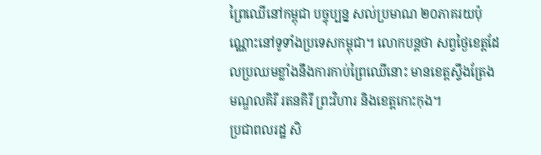ព្រៃឈើនៅកម្ពុជា បច្ចុប្បន្ន សល់ប្រមាណ ២០ភាគរយប៉ុណ្ណោះនៅទូទាំងប្រទេសកម្ពុជា។ លោកបន្តថា សព្វថ្ងៃខេត្តដែលប្រឈមខ្លាំងនឹងការកាប់ព្រៃឈើនោះ មានខេត្តស្ទឹងត្រែង មណ្ឌលគិរី រតនគិរី ព្រះវិហារ និងខេត្តកោះកុង។
ប្រជាពលរដ្ឋ សិ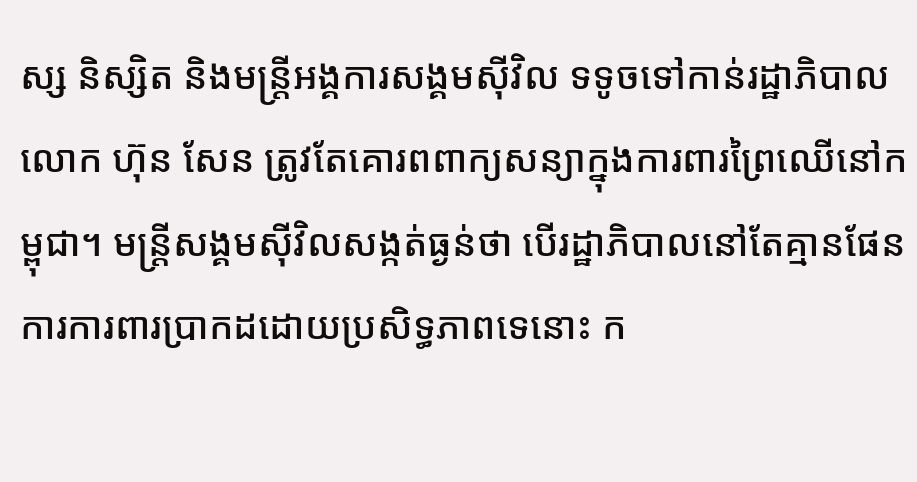ស្ស និស្សិត និងមន្ត្រីអង្គការសង្គមស៊ីវិល ទទូចទៅកាន់រដ្ឋាភិបាល លោក ហ៊ុន សែន ត្រូវតែគោរពពាក្យសន្យាក្នុងការពារព្រៃឈើនៅកម្ពុជា។ មន្ត្រីសង្គមស៊ីវិលសង្កត់ធ្ងន់ថា បើរដ្ឋាភិបាលនៅតែគ្មានផែនការការពារប្រាកដដោយប្រសិទ្ធភាពទេនោះ ក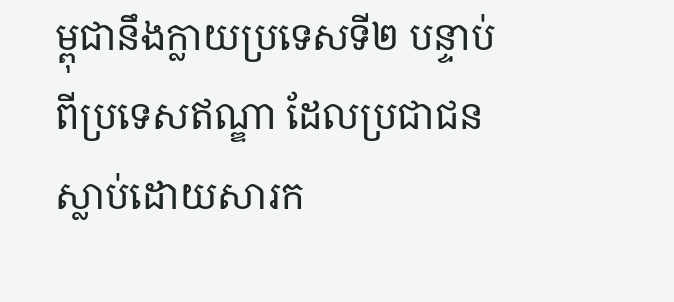ម្ពុជានឹងក្លាយប្រទេសទី២ បន្ទាប់ពីប្រទេសឥណ្ឌា ដែលប្រជាជនស្លាប់ដោយសារក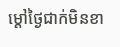ម្ដៅថ្ងៃជាក់មិនខា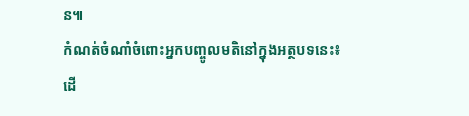ន៕
កំណត់ចំណាំចំពោះអ្នកបញ្ចូលមតិនៅក្នុងអត្ថបទនេះ៖
ដើ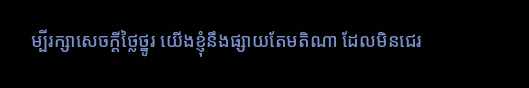ម្បីរក្សាសេចក្ដីថ្លៃថ្នូរ យើងខ្ញុំនឹងផ្សាយតែមតិណា ដែលមិនជេរ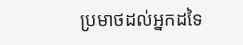ប្រមាថដល់អ្នកដទៃ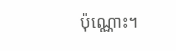ប៉ុណ្ណោះ។